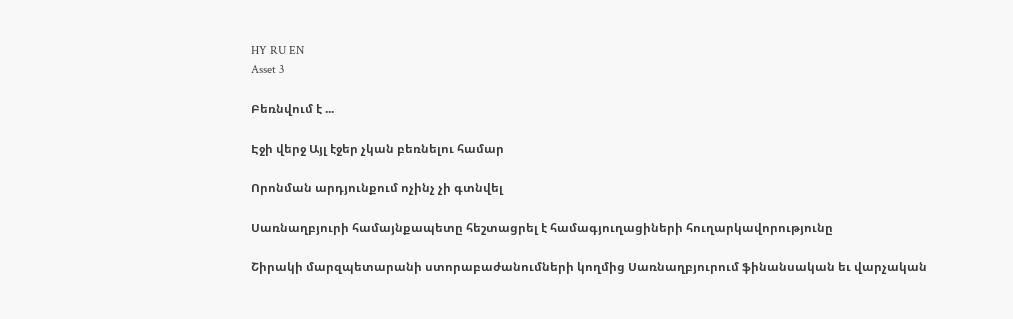HY RU EN
Asset 3

Բեռնվում է ...

Էջի վերջ Այլ էջեր չկան բեռնելու համար

Որոնման արդյունքում ոչինչ չի գտնվել

Սառնաղբյուրի համայնքապետը հեշտացրել է համագյուղացիների հուղարկավորությունը

Շիրակի մարզպետարանի ստորաբաժանումների կողմից Սառնաղբյուրում ֆինանսական եւ վարչական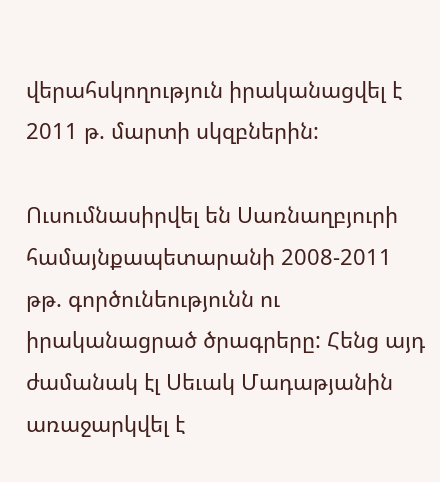վերահսկողություն իրականացվել է 2011 թ. մարտի սկզբներին:

Ուսումնասիրվել են Սառնաղբյուրի  համայնքապետարանի 2008-2011 թթ. գործունեությունն ու իրականացրած ծրագրերը: Հենց այդ ժամանակ էլ Սեւակ Մադաթյանին առաջարկվել է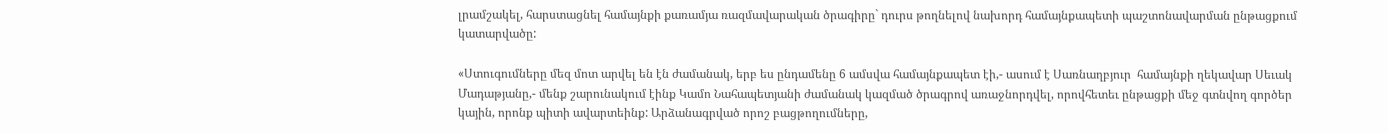լրամշակել, հարստացնել համայնքի քառամյա ռազմավարական ծրագիրը` դուրս թողնելով նախորդ համայնքապետի պաշտոնավարման ընթացքում կատարվածը:

«Ստուգումները մեզ մոտ արվել են էն ժամանակ, երբ ես ընդամենը 6 ամսվա համայնքապետ էի,- ասում է Սառնաղբյուր  համայնքի ղեկավար Սեւակ Մադաթյանը,- մենք շարունակում էինք Կամո Նահապետյանի ժամանակ կազմած ծրագրով առաջնորդվել, որովհետեւ ընթացքի մեջ գտնվող գործեր կային, որոնք պիտի ավարտեինք: Արձանագրված որոշ բացթողումները,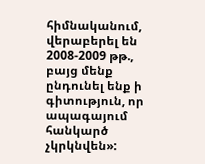հիմնականում, վերաբերել են 2008-2009 թթ., բայց մենք  ընդունել ենք ի գիտություն, որ ապագայում հանկարծ չկրկնվեն»: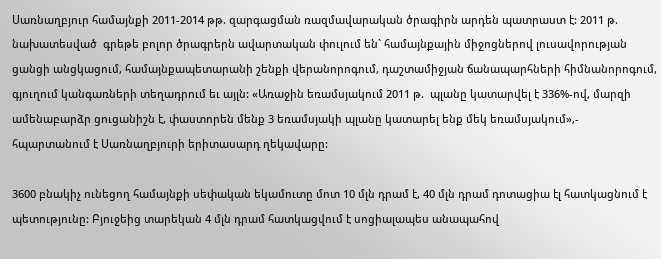Սառնաղբյուր համայնքի 2011-2014 թթ. զարգացման ռազմավարական ծրագիրն արդեն պատրաստ է: 2011 թ. նախատեսված  գրեթե բոլոր ծրագրերն ավարտական փուլում են` համայնքային միջոցներով լուսավորության ցանցի անցկացում, համայնքապետարանի շենքի վերանորոգում, դաշտամիջյան ճանապարհների հիմնանորոգում, գյուղում կանգառների տեղադրում եւ այլն: «Առաջին եռամսյակում 2011 թ.  պլանը կատարվել է 336%-ով, մարզի ամենաբարձր ցուցանիշն է, փաստորեն մենք 3 եռամսյակի պլանը կատարել ենք մեկ եռամսյակում»,- հպարտանում է Սառնաղբյուրի երիտասարդ ղեկավարը:

3600 բնակիչ ունեցող համայնքի սեփական եկամուտը մոտ 10 մլն դրամ է, 40 մլն դրամ դոտացիա էլ հատկացնում է պետությունը: Բյուջեից տարեկան 4 մլն դրամ հատկացվում է սոցիալապես անապահով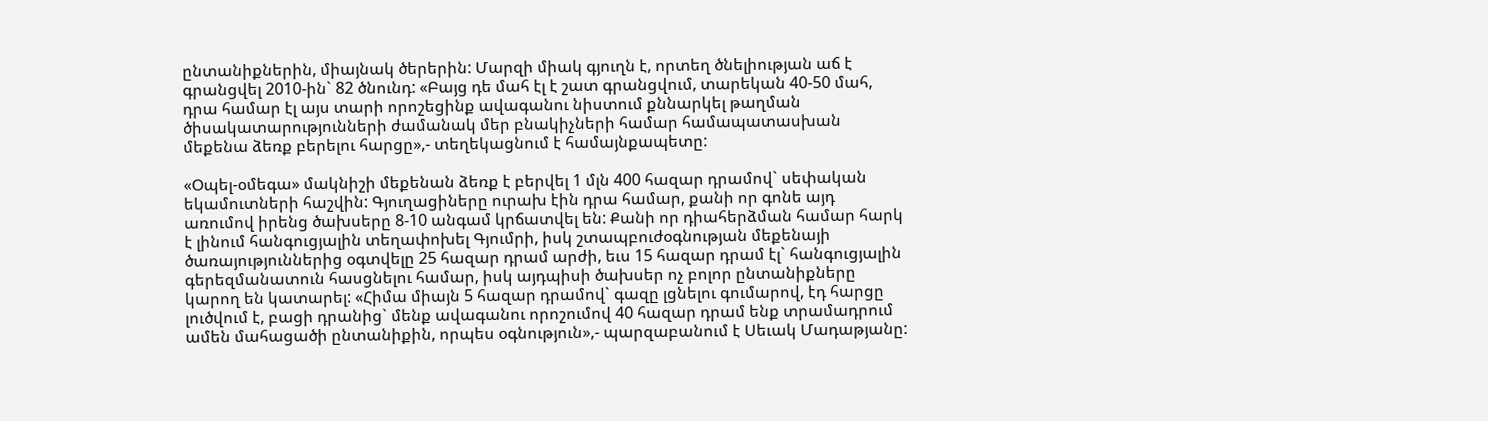ընտանիքներին, միայնակ ծերերին: Մարզի միակ գյուղն է, որտեղ ծնելիության աճ է գրանցվել 2010-ին` 82 ծնունդ: «Բայց դե մահ էլ է շատ գրանցվում, տարեկան 40-50 մահ, դրա համար էլ այս տարի որոշեցինք ավագանու նիստում քննարկել թաղման ծիսակատարությունների ժամանակ մեր բնակիչների համար համապատասխան մեքենա ձեռք բերելու հարցը»,- տեղեկացնում է համայնքապետը:

«Օպել-օմեգա» մակնիշի մեքենան ձեռք է բերվել 1 մլն 400 հազար դրամով` սեփական եկամուտների հաշվին: Գյուղացիները ուրախ էին դրա համար, քանի որ գոնե այդ առումով իրենց ծախսերը 8-10 անգամ կրճատվել են: Քանի որ դիահերձման համար հարկ է լինում հանգուցյալին տեղափոխել Գյումրի, իսկ շտապբուժօգնության մեքենայի ծառայություններից օգտվելը 25 հազար դրամ արժի, եւս 15 հազար դրամ էլ` հանգուցյալին գերեզմանատուն հասցնելու համար, իսկ այդպիսի ծախսեր ոչ բոլոր ընտանիքները կարող են կատարել: «Հիմա միայն 5 հազար դրամով` գազը լցնելու գումարով, էդ հարցը լուծվում է, բացի դրանից` մենք ավագանու որոշումով 40 հազար դրամ ենք տրամադրում ամեն մահացածի ընտանիքին, որպես օգնություն»,- պարզաբանում է Սեւակ Մադաթյանը: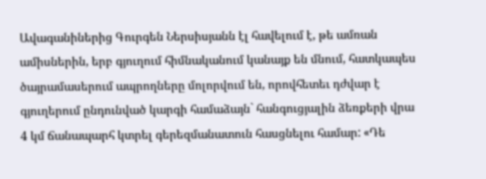Ավագանիներից Գուրգեն Ներսիսյանն էլ հավելում է, թե ամռան ամիսներին, երբ գյուղում հիմնականում կանայք են մնում, հատկապես ծայրամասերում ապրողները մոլորվում են, որովհետեւ դժվար է գյուղերում ընդունված կարգի համաձայն` հանգուցյալին ձեռքերի վրա 4 կմ ճանապարհ կտրել գերեզմանատուն հասցնելու համար: «Դե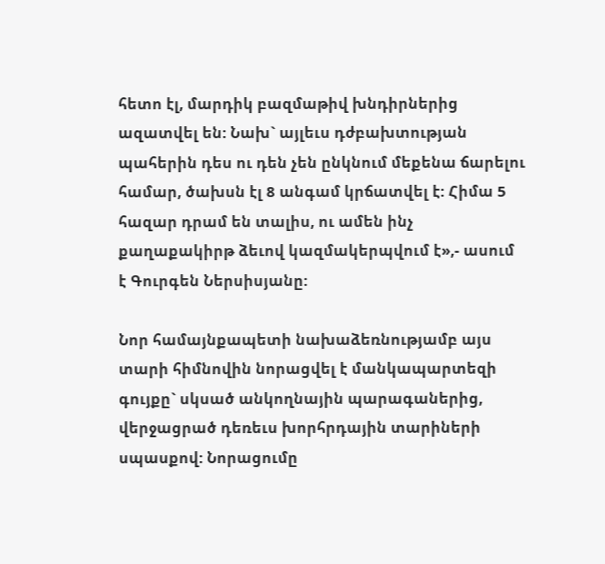հետո էլ, մարդիկ բազմաթիվ խնդիրներից ազատվել են: Նախ` այլեւս դժբախտության պահերին դես ու դեն չեն ընկնում մեքենա ճարելու համար, ծախսն էլ 8 անգամ կրճատվել է: Հիմա 5 հազար դրամ են տալիս, ու ամեն ինչ քաղաքակիրթ ձեւով կազմակերպվում է»,- ասում է Գուրգեն Ներսիսյանը:

Նոր համայնքապետի նախաձեռնությամբ այս տարի հիմնովին նորացվել է մանկապարտեզի գույքը` սկսած անկողնային պարագաներից, վերջացրած դեռեւս խորհրդային տարիների սպասքով: Նորացումը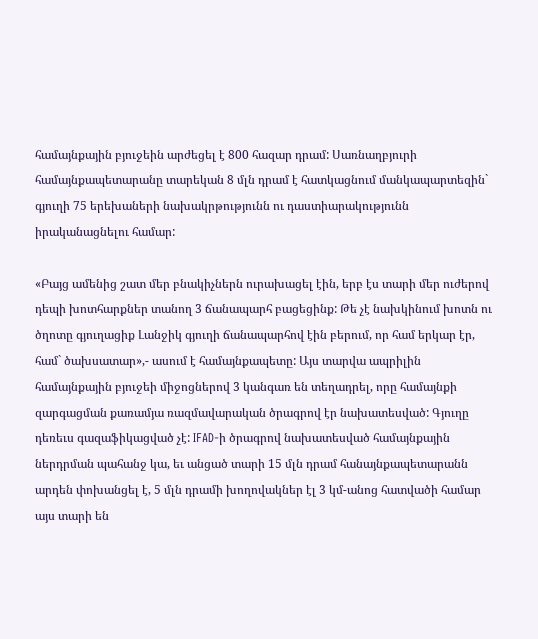համայնքային բյուջեին արժեցել է 800 հազար դրամ: Սառնաղբյուրի համայնքապետարանը տարեկան 8 մլն դրամ է հատկացնում մանկապարտեզին` գյուղի 75 երեխաների նախակրթությունն ու դաստիարակությունն իրականացնելու համար:

«Բայց ամենից շատ մեր բնակիչներն ուրախացել էին, երբ էս տարի մեր ուժերով դեպի խոտհարքներ տանող 3 ճանապարհ բացեցինք: Թե չէ նախկինում խոտն ու ծղոտը գյուղացիք Լանջիկ գյուղի ճանապարհով էին բերում, որ համ երկար էր, համ` ծախսատար»,- ասում է համայնքապետը: Այս տարվա ապրիլին համայնքային բյուջեի միջոցներով 3 կանգառ են տեղադրել, որը համայնքի զարգացման քառամյա ռազմավարական ծրագրով էր նախատեսված: Գյուղը դեռեւս գազաֆիկացված չէ: IFAD-ի ծրագրով նախատեսված համայնքային ներդրման պահանջ կա, եւ անցած տարի 15 մլն դրամ հանայնքապետարանն արդեն փոխանցել է, 5 մլն դրամի խողովակներ էլ 3 կմ-անոց հատվածի համար այս տարի են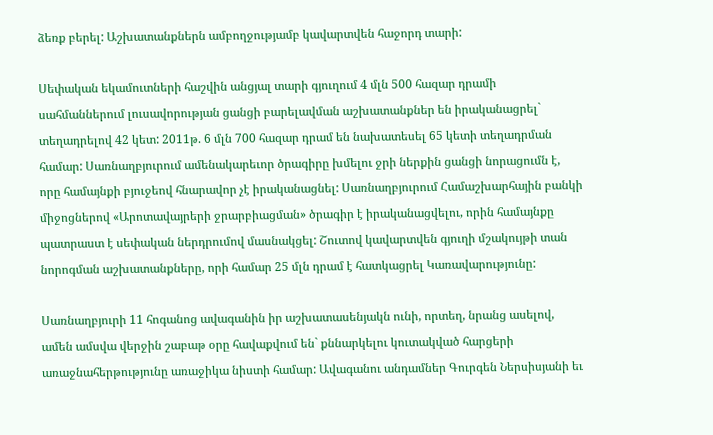ձեռք բերել: Աշխատանքներն ամբողջությամբ կավարտվեն հաջորդ տարի:

Սեփական եկամուտների հաշվին անցյալ տարի գյուղում 4 մլն 500 հազար դրամի սահմաններում լուսավորության ցանցի բարելավման աշխատանքներ են իրականացրել` տեղադրելով 42 կետ: 2011թ. 6 մլն 700 հազար դրամ են նախատեսել 65 կետի տեղադրման համար: Սառնաղբյուրում ամենակարեւոր ծրագիրը խմելու ջրի ներքին ցանցի նորացումն է, որը համայնքի բյուջեով հնարավոր չէ իրականացնել: Սառնաղբյուրում Համաշխարհային բանկի միջոցներով «Արոտավայրերի ջրարբիացման» ծրագիր է իրականացվելու, որին համայնքը պատրաստ է սեփական ներդրումով մասնակցել: Շուտով կավարտվեն գյուղի մշակույթի տան նորոգման աշխատանքները, որի համար 25 մլն դրամ է հատկացրել Կառավարությունը:

Սառնաղբյուրի 11 հոգանոց ավագանին իր աշխատասենյակն ունի, որտեղ, նրանց ասելով, ամեն ամսվա վերջին շաբաթ օրը հավաքվում են` քննարկելու կուտակված հարցերի առաջնահերթությունը առաջիկա նիստի համար: Ավագանու անդամներ Գուրգեն Ներսիսյանի եւ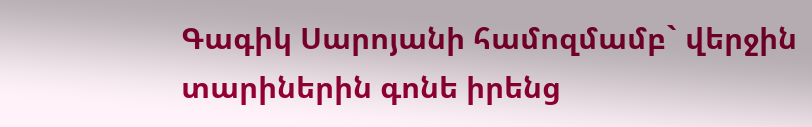Գագիկ Սարոյանի համոզմամբ` վերջին տարիներին գոնե իրենց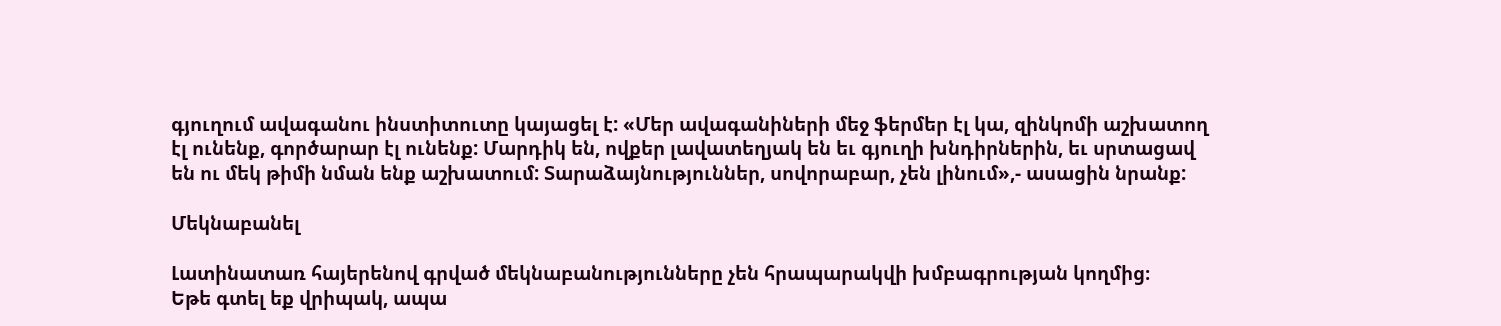գյուղում ավագանու ինստիտուտը կայացել է: «Մեր ավագանիների մեջ ֆերմեր էլ կա, զինկոմի աշխատող էլ ունենք, գործարար էլ ունենք: Մարդիկ են, ովքեր լավատեղյակ են եւ գյուղի խնդիրներին, եւ սրտացավ են ու մեկ թիմի նման ենք աշխատում: Տարաձայնություններ, սովորաբար, չեն լինում»,- ասացին նրանք:

Մեկնաբանել

Լատինատառ հայերենով գրված մեկնաբանությունները չեն հրապարակվի խմբագրության կողմից։
Եթե գտել եք վրիպակ, ապա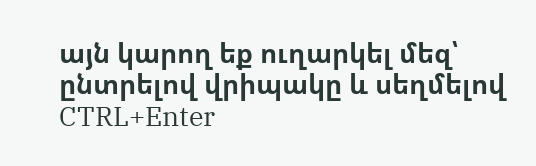այն կարող եք ուղարկել մեզ՝ ընտրելով վրիպակը և սեղմելով CTRL+Enter